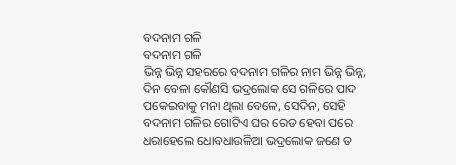ବଦନାମ ଗଳି
ବଦନାମ ଗଳି
ଭିନ୍ନ ଭିନ୍ନ ସହରରେ ବଦନାମ ଗଳିର ନାମ ଭିନ୍ନ ଭିନ୍ନ, ଦିନ ବେଳା କୌଣସି ଭଦ୍ରଲୋକ ସେ ଗଳିରେ ପାଦ ପକେଇବାକୁ ମନା ଥିଲା ବେଳେ, ସେଦିନ, ସେହି ବଦନାମ ଗଳିର ଗୋଟିଏ ଘର ରେଡ ହେବା ପରେ ଧରାହେଲେ ଧୋବଧାଉଳିଆ ଭଦ୍ରଲୋକ ଜଣେ ତ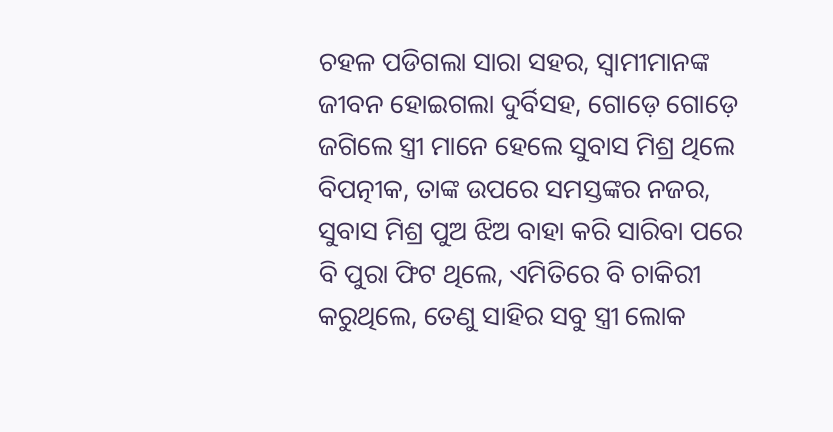ଚହଳ ପଡିଗଲା ସାରା ସହର, ସ୍ୱାମୀମାନଙ୍କ ଜୀବନ ହୋଇଗଲା ଦୁର୍ବିସହ, ଗୋଡ଼େ ଗୋଡ଼େ ଜଗିଲେ ସ୍ତ୍ରୀ ମାନେ ହେଲେ ସୁବାସ ମିଶ୍ର ଥିଲେ ବିପତ୍ନୀକ, ତାଙ୍କ ଉପରେ ସମସ୍ତଙ୍କର ନଜର, ସୁବାସ ମିଶ୍ର ପୁଅ ଝିଅ ବାହା କରି ସାରିବା ପରେ ବି ପୁରା ଫିଟ ଥିଲେ, ଏମିତିରେ ବି ଚାକିରୀ କରୁଥିଲେ, ତେଣୁ ସାହିର ସବୁ ସ୍ତ୍ରୀ ଲୋକ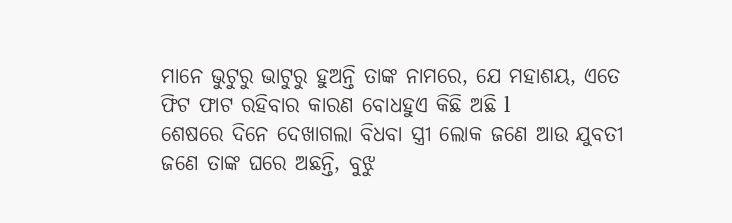ମାନେ ଭୁଟୁରୁ ଭାଟୁରୁ ହୁଅନ୍ତି ତାଙ୍କ ନାମରେ, ଯେ ମହାଶୟ, ଏତେ ଫିଟ ଫାଟ ରହିବାର କାରଣ ବୋଧହୁଏ କିଛି ଅଛି l
ଶେଷରେ ଦିନେ ଦେଖାଗଲା ବିଧବା ସ୍ତ୍ରୀ ଲୋକ ଜଣେ ଆଉ ଯୁବତୀ ଜଣେ ତାଙ୍କ ଘରେ ଅଛନ୍ତି, ବୁଝୁ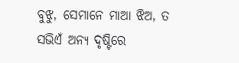ବୁଝୁ, ସେମାନେ ମାଆ ଝିଅ, ତ ସଭିଏଁ ଅନ୍ୟ ଦୃଷ୍ଟିରେ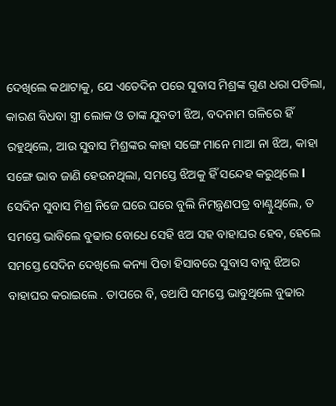ଦେଖିଲେ କଥାଟାକୁ, ଯେ ଏତେଦିନ ପରେ ସୁବାସ ମିଶ୍ରଙ୍କ ଗୁଣ ଧରା ପଡିଲା, କାରଣ ବିଧବା ସ୍ତ୍ରୀ ଲୋକ ଓ ତାଙ୍କ ଯୁବତୀ ଝିଅ, ବଦନାମ ଗଳିରେ ହିଁ ରହୁଥିଲେ, ଆଉ ସୁବାସ ମିଶ୍ରଙ୍କର କାହା ସଙ୍ଗେ ମାନେ ମାଆ ନା ଝିଅ, କାହା ସଙ୍ଗେ ଭାବ ଜାଣି ହେଉନଥିଲା, ସମସ୍ତେ ଝିଅକୁ ହିଁ ସନ୍ଦେହ କରୁଥିଲେ l
ସେଦିନ ସୁବାସ ମିଶ୍ର ନିଜେ ଘରେ ଘରେ ବୁଲି ନିମନ୍ତ୍ରଣପତ୍ର ବାଣ୍ଟୁଥିଲେ, ତ ସମସ୍ତେ ଭାବିଲେ ବୁଢାର ବୋଧେ ସେହି ଝଅ ସହ ବାହାଘର ହେବ, ହେଲେ ସମସ୍ତେ ସେଦିନ ଦେଖିଲେ କନ୍ୟା ପିତା ହିସାବରେ ସୁବାସ ବାବୁ ଝିଅର ବାହାଘର କରାଇଲେ . ତାପରେ ବି, ତଥାପି ସମସ୍ତେ ଭାବୁଥିଲେ ବୁଢାର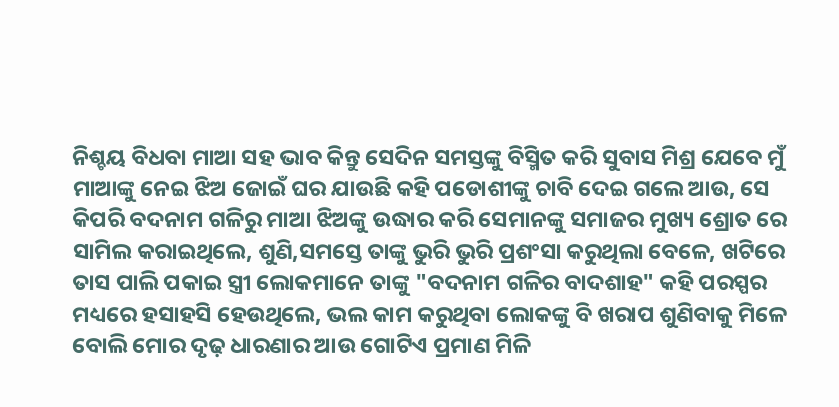ନିଶ୍ଚୟ ବିଧବା ମାଆ ସହ ଭାବ କିନ୍ତୁ ସେଦିନ ସମସ୍ତଙ୍କୁ ବିସ୍ମିତ କରି ସୁବାସ ମିଶ୍ର ଯେବେ ମୁଁ ମାଆଙ୍କୁ ନେଇ ଝିଅ ଜୋଇଁ ଘର ଯାଉଛି କହି ପଡୋଶୀଙ୍କୁ ଚାବି ଦେଇ ଗଲେ ଆଉ, ସେ କିପରି ବଦନାମ ଗଳିରୁ ମାଆ ଝିଅଙ୍କୁ ଉଦ୍ଧାର କରି ସେମାନଙ୍କୁ ସମାଜର ମୁଖ୍ୟ ଶ୍ରୋତ ରେ ସାମିଲ କରାଇଥିଲେ, ଶୁଣି,ସମସ୍ତେ ତାଙ୍କୁ ଭୁରି ଭୁରି ପ୍ରଶଂସା କରୁଥିଲା ବେଳେ, ଖଟିରେ ତାସ ପାଲି ପକାଇ ସ୍ତ୍ରୀ ଲୋକମାନେ ତାଙ୍କୁ "ବଦନାମ ଗଳିର ବାଦଶାହ" କହି ପରସ୍ପର ମଧ୍ୟରେ ହସାହସି ହେଉଥିଲେ, ଭଲ କାମ କରୁଥିବା ଲୋକଙ୍କୁ ବି ଖରାପ ଶୁଣିବାକୁ ମିଳେ ବୋଲି ମୋର ଦୃଢ଼ ଧାରଣାର ଆଉ ଗୋଟିଏ ପ୍ରମାଣ ମିଳି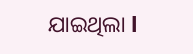ଯାଇଥିଲା l